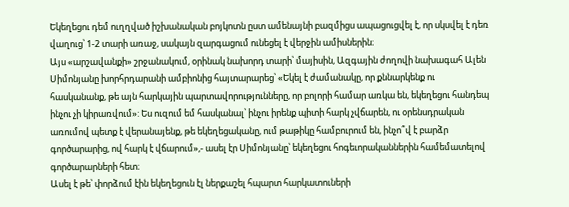Եկեղեցու դեմ ուղղված իշխանական բոյկոտն ըստ ամենայնի բազմիցս ապացուցվել է, որ սկսվել է դեռ վաղուց՝ 1-2 տարի առաջ, սակայն զարգացում ունեցել է վերջին ամիսներին։
Այս «արշավանքի» շրջանակում, օրինակ նախորդ տարի՝ մայիսին, Ազգային ժողովի նախագահ Ալեն Սիմոնյանը խորհրդարանի ամբիոնից հայտարարեց՝ «Եկել է ժամանակը, որ քննարկենք ու հասկանանք, թե այն հարկային պարտավորությունները, որ բոլորի համար առկա են, եկեղեցու հանդեպ ինչու չի կիրառվում»: Ես ուզում եմ հասկանալ՝ ինչու իրենք պիտի հարկ չվճարեն, ու օրենսդրական առումով պետք է վերանայենք, թե եկեղեցականը, ում թաթիկը համբուրում են, ինչո՞վ է բարձր գործարարից, ով հարկ է վճարում»,- ասել էր Սիմոնյանը՝ եկեղեցու հոգեւորականներին համեմատելով գործարարների հետ։
Ասել է թե՝ փորձում էին եկեղեցուն էլ ներքաշել հպարտ հարկատուների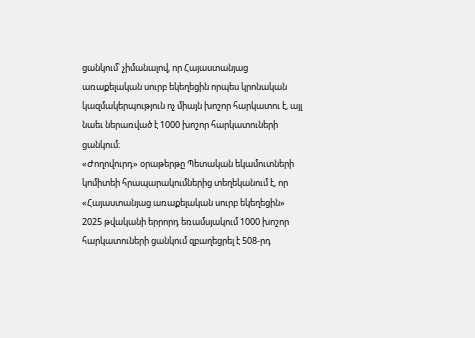ցանկում՝ չիմանալով, որ Հայաստանյաց առաքելական սուրբ եկեղեցին որպես կրոնական կազմակերպություն ոչ միայն խոշոր հարկատու է, այլ նաեւ ներառված է 1000 խոշոր հարկատուների ցանկում։
«Ժողովուրդ» օրաթերթը Պետական եկամուտների կոմիտեի հրապարակումներից տեղեկանում է, որ «Հայաստանյաց առաքելական սուրբ եկեղեցին» 2025 թվականի երրորդ եռամսյակում 1000 խոշոր հարկատուների ցանկում զբաղեցրել է 508-րդ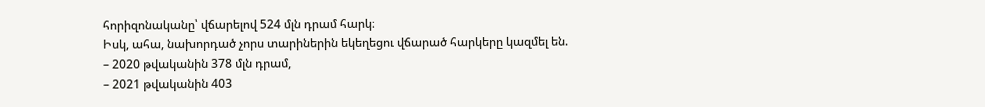հորիզոնականը՝ վճարելով 524 մլն դրամ հարկ։
Իսկ, ահա, նախորդած չորս տարիներին եկեղեցու վճարած հարկերը կազմել են.
– 2020 թվականին 378 մլն դրամ,
– 2021 թվականին 403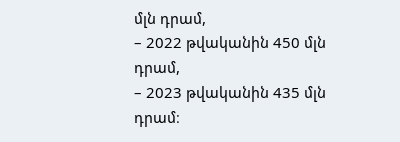մլն դրամ,
– 2022 թվականին 450 մլն դրամ,
– 2023 թվականին 435 մլն դրամ։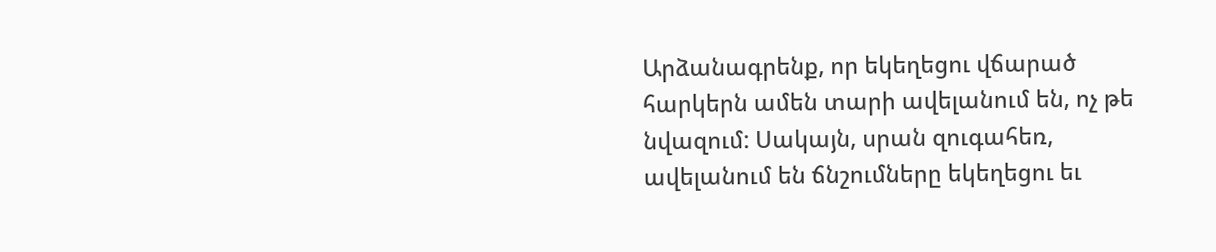Արձանագրենք, որ եկեղեցու վճարած հարկերն ամեն տարի ավելանում են, ոչ թե նվազում: Սակայն, սրան զուգահեռ, ավելանում են ճնշումները եկեղեցու եւ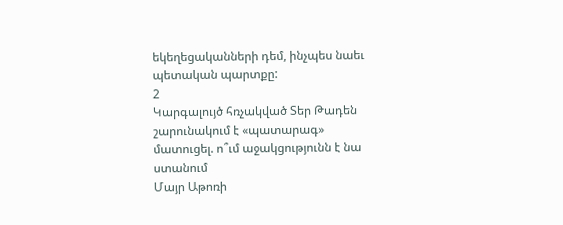եկեղեցականների դեմ, ինչպես նաեւ պետական պարտքը:
2
Կարգալույծ հռչակված Տեր Թադեն շարունակում է «պատարագ» մատուցել. ո՞ւմ աջակցությունն է նա ստանում
Մայր Աթոռի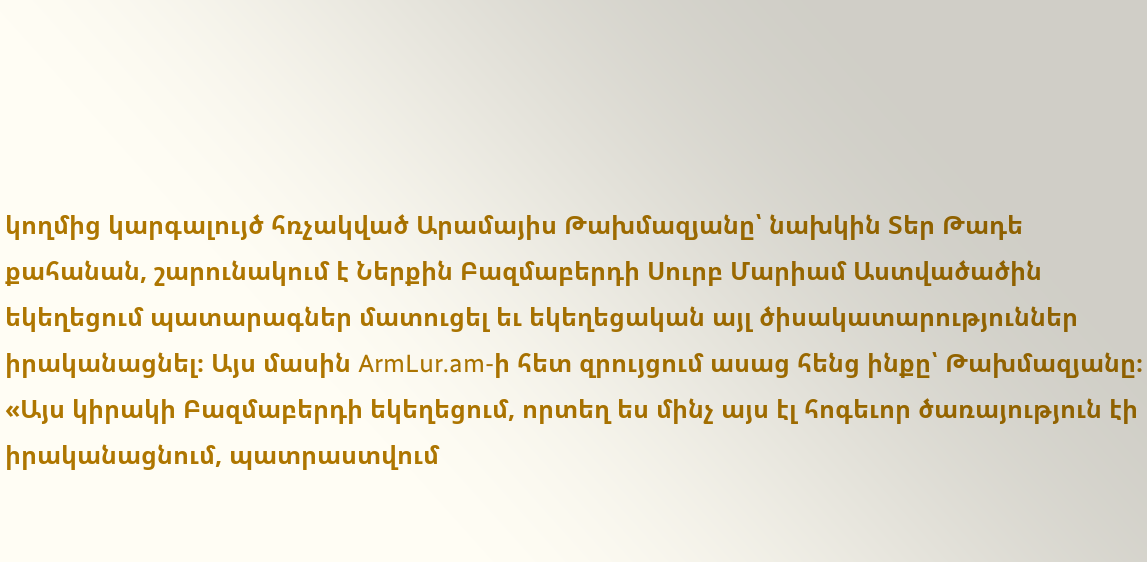կողմից կարգալույծ հռչակված Արամայիս Թախմազյանը՝ նախկին Տեր Թադե քահանան, շարունակում է Ներքին Բազմաբերդի Սուրբ Մարիամ Աստվածածին եկեղեցում պատարագներ մատուցել եւ եկեղեցական այլ ծիսակատարություններ իրականացնել։ Այս մասին ArmLur.am-ի հետ զրույցում ասաց հենց ինքը՝ Թախմազյանը։
«Այս կիրակի Բազմաբերդի եկեղեցում, որտեղ ես մինչ այս էլ հոգեւոր ծառայություն էի իրականացնում, պատրաստվում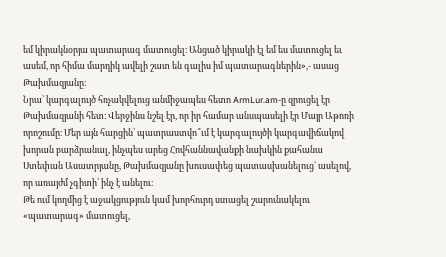եմ կիրակնօրյա պատարագ մատուցել։ Անցած կիրակի էլ եմ ես մատուցել եւ ասեմ, որ հիմա մարդիկ ավելի շատ են գալիս իմ պատարագներին»,- ասաց Թախմազյանը։
Նրա՝ կարգալույծ հռչակվելուց անմիջապես հետո ArmLur.am-ը զրուցել էր Թախմազյանի հետ։ Վերջինս նշել էր, որ իր համար անսպասելի էր Մայր Աթոռի որոշումը։ Մեր այն հարցին՝ պատրաստվո՞ւմ է կարգալույծի կարգավիճակով խորան բարձրանալ, ինչպես արեց Հովհաննավանքի նախկին քահանա Ստեփան Ասատրյանը, Թախմազյանը խուսափեց պատասխանելուց` ասելով, որ առայժմ չգիտի՝ ինչ է անելու։
Թե ում կողմից է աջակցություն կամ խորհուրդ ստացել շարունակելու «պատարագ» մատուցել,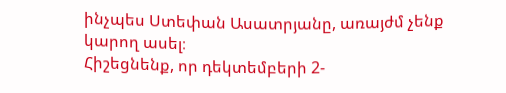ինչպես Ստեփան Ասատրյանը, առայժմ չենք կարող ասել։
Հիշեցնենք, որ դեկտեմբերի 2-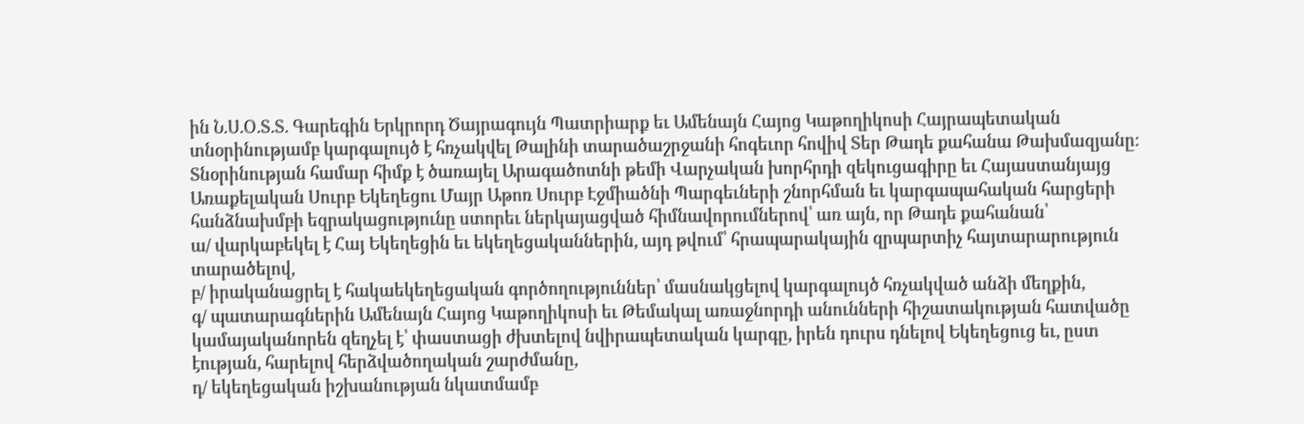ին Ն.Ս.Օ.Տ.Տ. Գարեգին Երկրորդ Ծայրագույն Պատրիարք եւ Ամենայն Հայոց Կաթողիկոսի Հայրապետական տնօրինությամբ կարգալույծ է հռչակվել Թալինի տարածաշրջանի հոգեւոր հովիվ Տեր Թադե քահանա Թախմազյանը։
Տնօրինության համար հիմք է ծառայել Արագածոտնի թեմի Վարչական խորհրդի զեկուցագիրը եւ Հայաստանյայց Առաքելական Սուրբ Եկեղեցու Մայր Աթոռ Սուրբ Էջմիածնի Պարգեւների շնորհման եւ կարգապահական հարցերի հանձնախմբի եզրակացությունը ստորեւ ներկայացված հիմնավորումներով՝ առ այն, որ Թադե քահանան՝
ա/ վարկաբեկել է Հայ Եկեղեցին եւ եկեղեցականներին, այդ թվում՝ հրապարակային զրպարտիչ հայտարարություն տարածելով,
բ/ իրականացրել է հակաեկեղեցական գործողություններ՝ մասնակցելով կարգալույծ հռչակված անձի մեղքին,
գ/ պատարագներին Ամենայն Հայոց Կաթողիկոսի եւ Թեմակալ առաջնորդի անունների հիշատակության հատվածը կամայականորեն զեղչել է՝ փաստացի ժխտելով նվիրապետական կարգը, իրեն դուրս դնելով Եկեղեցուց եւ, ըստ էության, հարելով հերձվածողական շարժմանը,
դ/ եկեղեցական իշխանության նկատմամբ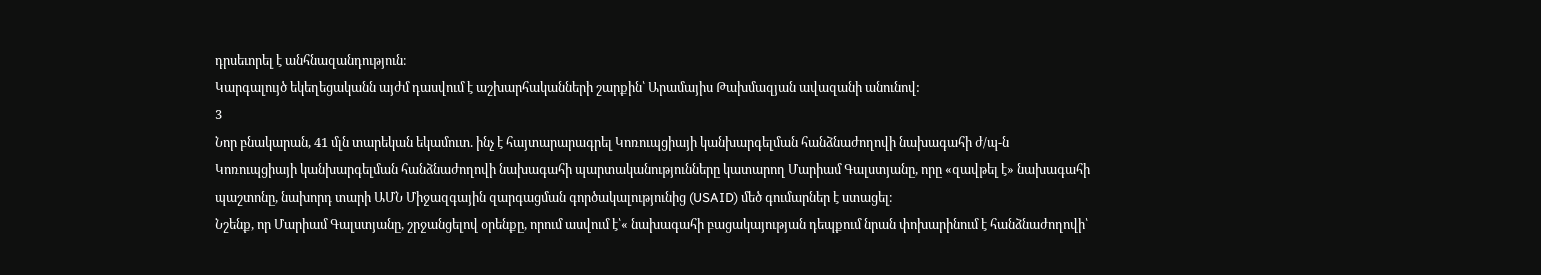դրսեւորել է անհնազանդություն։
Կարգալույծ եկեղեցականն այժմ դասվում է աշխարհականների շարքին՝ Արամայիս Թախմազյան ավազանի անունով:
3
Նոր բնակարան, 41 մլն տարեկան եկամուտ. ինչ է հայտարարագրել Կոռուպցիայի կանխարգելման հանձնաժողովի նախագահի ժ/պ-ն
Կոռուպցիայի կանխարգելման հանձնաժողովի նախագահի պարտականությունները կատարող Մարիամ Գալստյանը, որը «զավթել է» նախագահի պաշտոնը, նախորդ տարի ԱՄՆ Միջազգային զարգացման գործակալությունից (USAID) մեծ գումարներ է ստացել։
Նշենք, որ Մարիամ Գալստյանը, շրջանցելով օրենքը, որում ասվում է՝« նախագահի բացակայության դեպքում նրան փոխարինում է հանձնաժողովի՝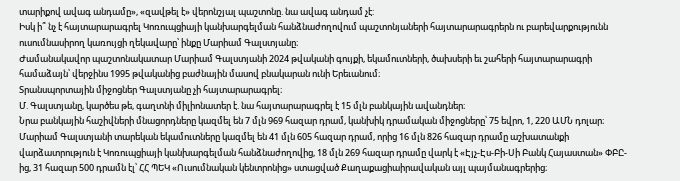տարիքով ավագ անդամը», «զավթել է» վերոնշյալ պաշտոնը. նա ավագ անդամ չէ:
Իսկ ի՞ նչ է հայտարարագրել Կոռուպցիայի կանխարգելման հանձնաժողովում պաշտոնյաների հայտարարագրերն ու բարեվարքությունն ուսումնասիրող կառույցի ղեկավարը՝ ինքը Մարիամ Գալստյանը։
Ժամանակավոր պաշտոնակատար Մարիամ Գալստյանի 2024 թվականի գույքի, եկամուտների, ծախսերի եւ շահերի հայտարարագրի համաձայն՝ վերջինս 1995 թվականից բաժնային մասով բնակարան ունի Երեւանում։
Տրանսպորտային միջոցներ Գալստյանը չի հայտարարագրել։
Մ. Գալստյանը, կարծես թե, գաղտնի միլիոնատեր է. նա հայտարարագրել է 15 մլն բանկային ավանդներ։
Նրա բանկային հաշիվների մնացորդները կազմել են 7 մլն 969 հազար դրամ, կանխիկ դրամական միջոցները՝ 75 եվրո, 1, 220 ԱՄՆ դոլար։
Մարիամ Գալստյանի տարեկան եկամուտները կազմել են 41 մլն 605 հազար դրամ, որից 16 մլն 826 հազար դրամը աշխատանքի վարձատրություն է Կոռուպցիայի կանխարգելման հանձնաժողովից, 18 մլն 269 հազար դրամը վարկ է «Էյչ-Էս-Բի-Սի Բանկ Հայաստան» ՓԲԸ-ից, 31 հազար 500 դրամն էլ՝ ՀՀ ՊԵԿ «Ուսումնական կենտրոնից» ստացված Քաղաքացիաիրավական այլ պայմանագրերից։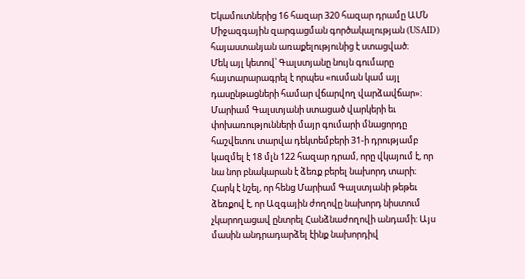Եկամուտներից 16 հազար 320 հազար դրամը ԱՄՆ Միջազգային զարգացման գործակալության (USAID) հայաստանյան առաքելությունից է ստացված։
Մեկ այլ կետով՝ Գալստյանը նույն գումարը հայտարարագրել է որպես «ուսման կամ այլ դասընթացների համար վճարվող վարձավճար»։
Մարիամ Գալստյանի ստացած վարկերի եւ փոխառությունների մայր գումարի մնացորդը հաշվետու տարվա դեկտեմբերի 31-ի դրությամբ կազմել է 18 մլն 122 հազար դրամ, որը վկայում է, որ նա նոր բնակարան է ձեռք բերել նախորդ տարի։
Հարկ է նշել, որ հենց Մարիամ Գալստյանի թեթեւ ձեռքով է, որ Ազգային ժողովը նախորդ նիստում չկարողացավ ընտրել Հանձնաժողովի անդամի: Այս մասին անդրադարձել էինք նախորդիվ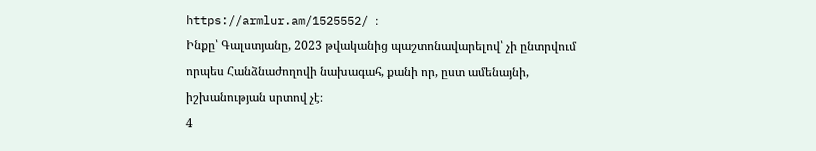https://armlur.am/1525552/ ։
Ինքը՝ Գալստյանը, 2023 թվականից պաշտոնավարելով՝ չի ընտրվում որպես Հանձնաժողովի նախագահ, քանի որ, ըստ ամենայնի, իշխանության սրտով չէ։
4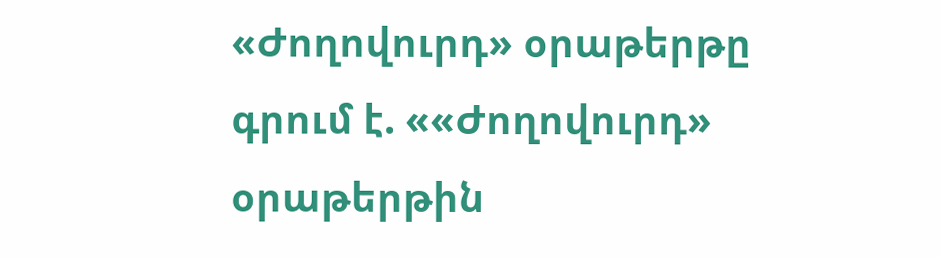«Ժողովուրդ» օրաթերթը գրում է. ««Ժողովուրդ» օրաթերթին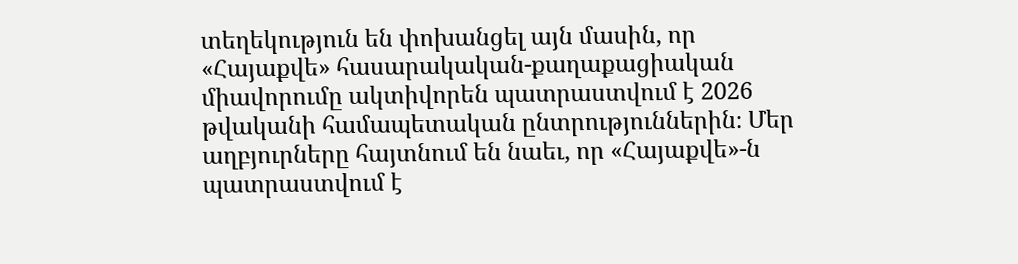տեղեկություն են փոխանցել այն մասին, որ «Հայաքվե» հասարակական-քաղաքացիական միավորումը ակտիվորեն պատրաստվում է 2026 թվականի համապետական ընտրություններին։ Մեր աղբյուրները հայտնում են նաեւ, որ «Հայաքվե»-ն պատրաստվում է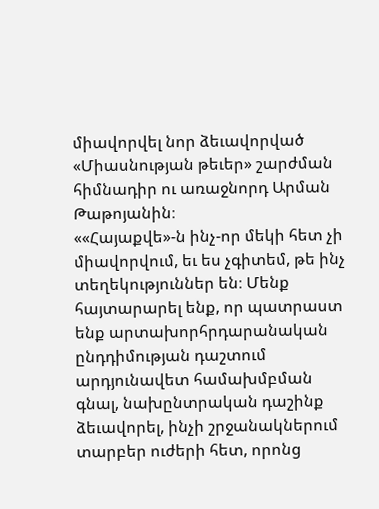միավորվել նոր ձեւավորված «Միասնության թեւեր» շարժման հիմնադիր ու առաջնորդ Արման Թաթոյանին։
««Հայաքվե»-ն ինչ-որ մեկի հետ չի միավորվում, եւ ես չգիտեմ, թե ինչ տեղեկություններ են։ Մենք հայտարարել ենք, որ պատրաստ ենք արտախորհրդարանական ընդդիմության դաշտում արդյունավետ համախմբման գնալ, նախընտրական դաշինք ձեւավորել, ինչի շրջանակներում տարբեր ուժերի հետ, որոնց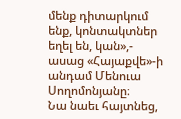մենք դիտարկում ենք, կոնտակտներ եղել են, կան»,- ասաց «Հայաքվե»-ի անդամ Մենուա Սողոմոնյանը։
Նա նաեւ հայտնեց,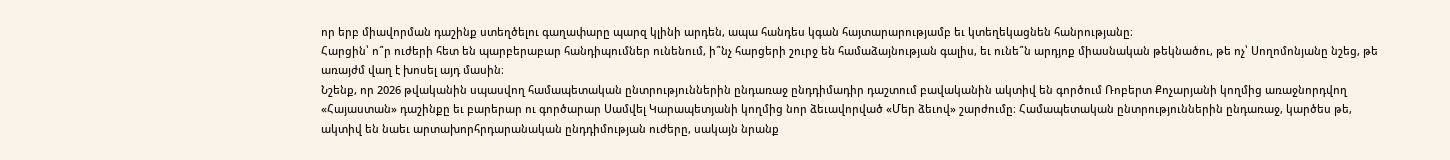որ երբ միավորման դաշինք ստեղծելու գաղափարը պարզ կլինի արդեն, ապա հանդես կգան հայտարարությամբ եւ կտեղեկացնեն հանրությանը։
Հարցին՝ ո՞ր ուժերի հետ են պարբերաբար հանդիպումներ ունենում, ի՞նչ հարցերի շուրջ են համաձայնության գալիս, եւ ունե՞ն արդյոք միասնական թեկնածու, թե ոչ՝ Սողոմոնյանը նշեց, թե առայժմ վաղ է խոսել այդ մասին։
Նշենք, որ 2026 թվականին սպասվող համապետական ընտրություններին ընդառաջ ընդդիմադիր դաշտում բավականին ակտիվ են գործում Ռոբերտ Քոչարյանի կողմից առաջնորդվող «Հայաստան» դաշինքը եւ բարերար ու գործարար Սամվել Կարապետյանի կողմից նոր ձեւավորված «Մեր ձեւով» շարժումը։ Համապետական ընտրություններին ընդառաջ, կարծես թե, ակտիվ են նաեւ արտախորհրդարանական ընդդիմության ուժերը, սակայն նրանք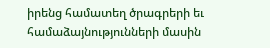իրենց համատեղ ծրագրերի եւ համաձայնությունների մասին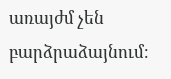առայժմ չեն բարձրաձայնում։